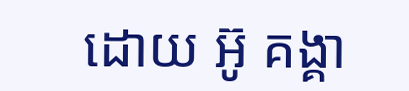ដោយ អ៊ូ គង្គា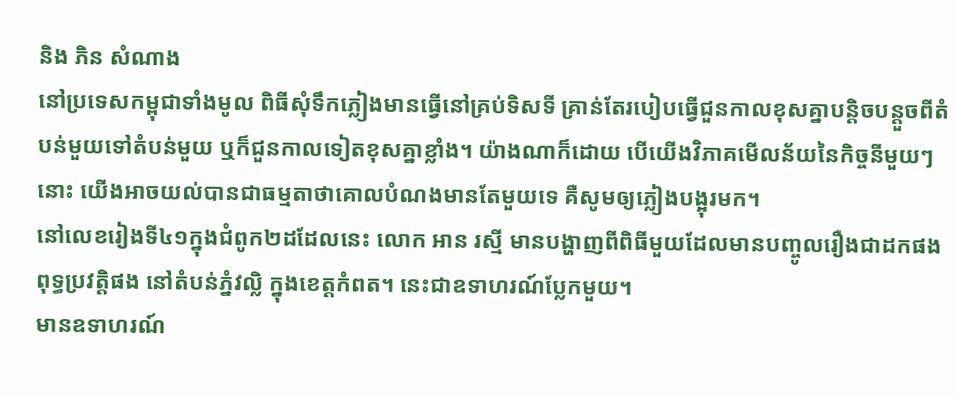និង ភិន សំណាង
នៅប្រទេសកម្ពុជាទាំងមូល ពិធីសុំទឹកភ្លៀងមានធ្វើនៅគ្រប់ទិសទី គ្រាន់តែរបៀបធ្វើជួនកាលខុសគ្នាបន្តិចបន្តួចពីតំបន់មួយទៅតំបន់មួយ ឬក៏ជួនកាលទៀតខុសគ្នាខ្លាំង។ យ៉ាងណាក៏ដោយ បើយើងវិភាគមើលន័យនៃកិច្ចនីមួយៗនោះ យើងអាចយល់បានជាធម្មតាថាគោលបំណងមានតែមួយទេ គឺសូមឲ្យភ្លៀងបង្អុរមក។
នៅលេខរៀងទី៤១ក្នុងជំពូក២ដដែលនេះ លោក អាន រស្មី មានបង្ហាញពីពិធីមួយដែលមានបញ្ចូលរឿងជាដកផងពុទ្ធប្រវត្តិផង នៅតំបន់ភ្នំវល្លិ ក្នុងខេត្តកំពត។ នេះជាឧទាហរណ៍ប្លែកមួយ។
មានឧទាហរណ៍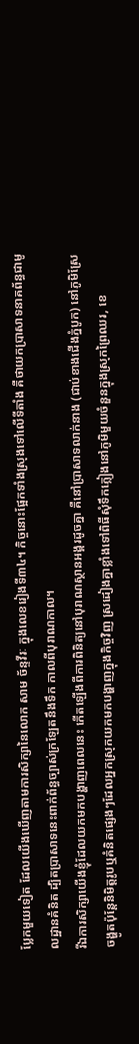ប្លែកមួយទៀត ដែលយើងឃើញតាមការសិក្សានៃលោក សាម ច័ន្ទវីរៈ ក្នុងលេខរៀងទី៣៤។ កិច្ចនោះផ្អែកទាំងស្រុងទៅលើទីតាំង គឺថាយកប្រាសាទនាគព័ន្ធជាមូលដ្ឋានគំនិត ដ្បិតប្រាសាទនេះពាក់ព័ន្ធច្បាស់ក្រឡែតនឹងទឹក កាលពីបុរាណកាល។
រីឯការសិក្សាយើងខ្ញុំដែលយកមកបង្ហាញពេលនេះ កើតឡើងពីការពិនិត្យនៅបុរាណស្ថានអង្គរដូចគ្នា គឺនៅប្រាសាទលាក់នាង (ជាប់ខាងជើងភ្នំបូក) នៅភូមិស្រែចង្ហូតប៉ុន្តែនិមិត្តរូបឬគំនិតផ្សេងៗដែលអ្នកស្រុកយកមកបង្ហាញក្នុងកិច្ចវិញ ស្រដៀងគ្នាខ្លាំងទៅពិធីសុំទឹកភ្លៀងនៅភូមិមួយចំនួនក្នុងស្រុកព្រៃឈរ, ខេ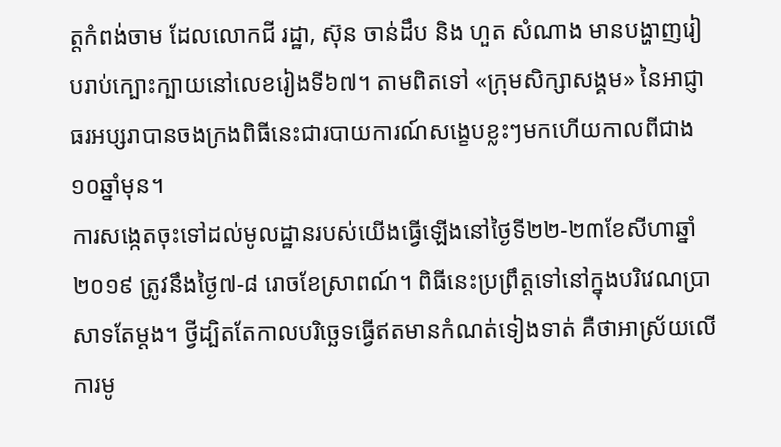ត្តកំពង់ចាម ដែលលោកជី រដ្ឋា, ស៊ុន ចាន់ដឹប និង ហួត សំណាង មានបង្ហាញរៀបរាប់ក្បោះក្បាយនៅលេខរៀងទី៦៧។ តាមពិតទៅ «ក្រុមសិក្សាសង្គម» នៃអាជ្ញាធរអប្សរាបានចងក្រងពិធីនេះជារបាយការណ៍សង្ខេបខ្លះៗមកហើយកាលពីជាង១០ឆ្នាំមុន។
ការសង្កេតចុះទៅដល់មូលដ្ឋានរបស់យើងធ្វើឡើងនៅថ្ងៃទី២២-២៣ខែសីហាឆ្នាំ២០១៩ ត្រូវនឹងថ្ងៃ៧-៨ រោចខែស្រាពណ៍។ ពិធីនេះប្រព្រឹត្តទៅនៅក្នុងបរិវេណប្រាសាទតែម្តង។ ថ្វីដ្បិតតែកាលបរិច្ឆេទធ្វើឥតមានកំណត់ទៀងទាត់ គឺថាអាស្រ័យលើការមូ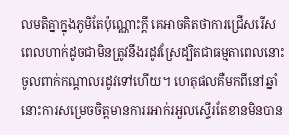លមតិគ្នាក្នុងភូមិតែប៉ុណ្ណោះក្តី គេអាចគិតថាការជ្រើសរើសពេលហាក់ដូចជាមិនត្រូវនឹងរដូវស្រែដ្បិតជាធម្មតាពេលនោះចូលពាក់កណ្តាលរដូវទៅហើយ។ ហេតុផលគឺមកពីនៅឆ្នាំនោះការសម្រេចចិត្តមានការរអាក់រអួលស្ទើរតែខានមិនបាន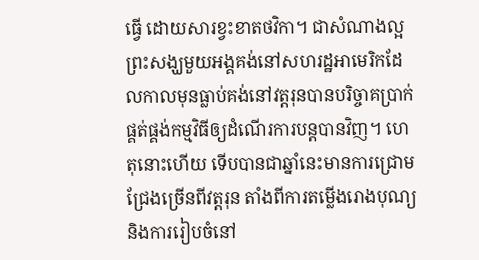ធ្វើ ដោយសារខ្វះខាតថវិកា។ ជាសំណាងល្អ ព្រះសង្ឃមួយអង្គគង់នៅសហរដ្ឋអាមេរិកដែលកាលមុនធ្លាប់គង់នៅវត្តរុនបានបរិច្ចាគប្រាក់ផ្គត់ផ្គង់កម្មវិធីឲ្យដំណើរការបន្តបានវិញ។ ហេតុនោះហើយ ទើបបានជាឆ្នាំនេះមានការជ្រោមជ្រែងច្រើនពីវត្តរុន តាំងពីការតម្លើងរោងបុណ្យ និងការរៀបចំនៅ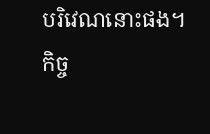បរិវេណនោះផង។
កិច្ច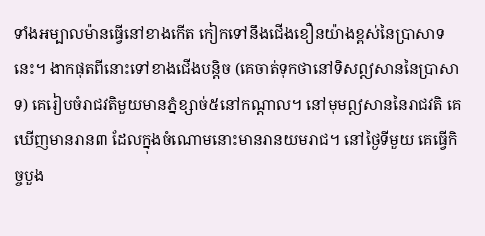ទាំងអម្បាលម៉ានធ្វើនៅខាងកើត កៀកទៅនឹងជើងខឿនយ៉ាងខ្ពស់នៃប្រាសាទនេះ។ ងាកផុតពីនោះទៅខាងជើងបន្តិច (គេចាត់ទុកថានៅទិសឦសាននៃប្រាសាទ) គេរៀបចំរាជវតិមួយមានភ្នំខ្សាច់៥នៅកណ្តាល។ នៅមុមឦសាននៃរាជវតិ គេឃើញមានរាន៣ ដែលក្នុងចំណោមនោះមានរានយមរាជ។ នៅថ្ងៃទីមួយ គេធ្វើកិច្ចបួង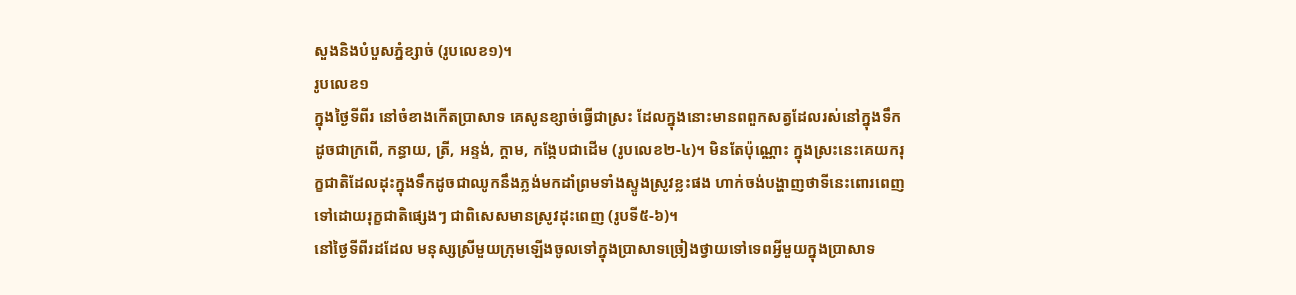សួងនិងបំបួសភ្នំខ្សាច់ (រូបលេខ១)។
រូបលេខ១
ក្នុងថ្ងៃទីពីរ នៅចំខាងកើតប្រាសាទ គេសូនខ្សាច់ធ្វើជាស្រះ ដែលក្នុងនោះមានពពួកសត្វដែលរស់នៅក្នុងទឹកដូចជាក្រពើ, កន្ធាយ, ត្រី, អន្ទង់, ក្តាម, កង្កែបជាដើម (រូបលេខ២-៤)។ មិនតែប៉ុណ្ណោះ ក្នុងស្រះនេះគេយករុក្ខជាតិដែលដុះក្នុងទឹកដូចជាឈូកនឹងភ្លង់មកដាំព្រមទាំងស្ទូងស្រូវខ្លះផង ហាក់ចង់បង្ហាញថាទីនេះពោរពេញទៅដោយរុក្ខជាតិផ្សេងៗ ជាពិសេសមានស្រូវដុះពេញ (រូបទី៥-៦)។
នៅថ្ងៃទីពីរដដែល មនុស្សស្រីមួយក្រុមឡើងចូលទៅក្នុងប្រាសាទច្រៀងថ្វាយទៅទេពអ្វីមួយក្នុងប្រាសាទ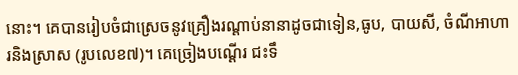នោះ។ គេបានរៀបចំជាស្រេចនូវគ្រឿងរណ្តាប់នានាដូចជាទៀន,ធូប, បាយសី, ចំណីអាហារនិងស្រាស (រូបលេខ៧)។ គេច្រៀងបណ្តើរ ជះទឹ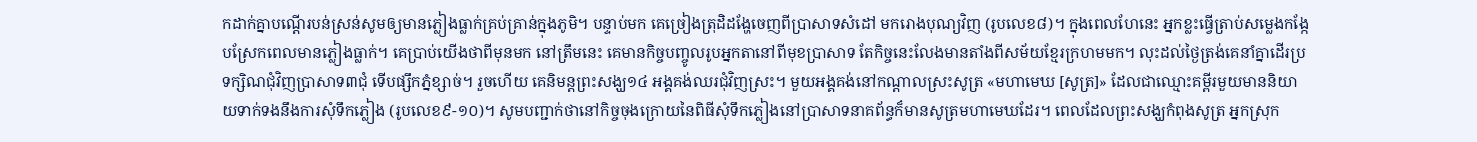កដាក់គ្នាបណ្តើរបន់ស្រន់សូមឲ្យមានភ្លៀងធ្លាក់គ្រប់គ្រាន់ក្នុងភូមិ។ បន្ទាប់មក គេច្រៀងត្រុដិដង្ហែចេញពីប្រាសាទសំដៅ មករោងបុណ្យវិញ (រូបលេខ៨)។ ក្នុងពេលហែនេះ អ្នកខ្លះធ្វើត្រាប់សម្លេងកង្កែបស្រែកពេលមានភ្លៀងធ្លាក់។ គេប្រាប់យើងថាពីមុនមក នៅត្រឹមនេះ គេមានកិច្ចបញ្ចូលរូបអ្នកតានៅពីមុខប្រាសាទ តែកិច្ចនេះលែងមានតាំងពីសម័យខ្មែរក្រហមមក។ លុះដល់ថ្ងៃត្រង់គេនាំគ្នាដើរប្រទក្សិណជុំវិញប្រាសាទ៣ជុំ ទើបផ្សឹកភ្នំខ្សាច់។ រួចហើយ គេនិមន្តព្រះសង្ឃ១៤ អង្គគង់ឈរជុំវិញស្រះ។ មួយអង្គគង់នៅកណ្តាលស្រះសូត្រ «មហាមេឃ [សូត្រ]» ដែលជាឈ្មោះគម្ពីរមួយមាននិយាយទាក់ទងនឹងការសុំទឹកភ្លៀង (រូបលេខ៩-១០)។ សូមបញ្ជាក់ថានៅកិច្ចចុងក្រោយនៃពិធីសុំទឹកភ្លៀងនៅប្រាសាទនាគព័ន្ធក៏មានសូត្រមហាមេឃដែរ។ ពេលដែលព្រះសង្ឃកំពុងសូត្រ អ្នកស្រុក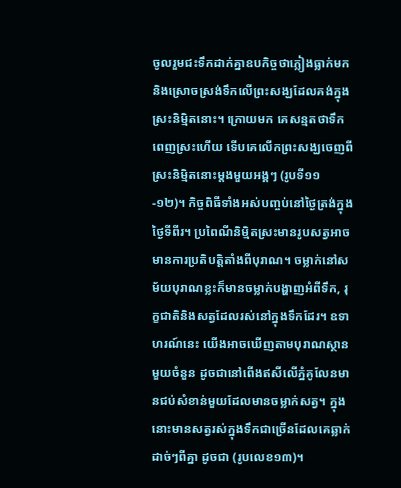ចូលរួមជះទឹកដាក់គ្នាឧបកិច្ចថាភ្លៀងធ្លាក់មក និងស្រោចស្រង់ទឹកលើព្រះសង្ឃដែលគង់ក្នុងស្រះនិម្មិតនោះ។ ក្រោយមក គេសន្មតថាទឹកពេញស្រះហើយ ទើបគេលើកព្រះសង្ឃចេញពីស្រះនិម្មិតនោះម្តងមួយអង្គៗ (រូបទី១១-១២)។ កិច្ចពិធីទាំងអស់បញ្ចប់នៅថ្ងៃត្រង់ក្នុងថ្ងៃទីពីរ។ ប្រពៃណីនិម្មិតស្រះមានរូបសត្វអាចមានការប្រតិបត្តិតាំងពីបុរាណ។ ចម្លាក់នៅសម័យបុរាណខ្លះក៏មានចម្លាក់បង្ហាញអំពីទឹក, រុក្ខជាតិនិងសត្វដែលរស់នៅក្នុងទឹកដែរ។ ឧទាហរណ៍នេះ យើងអាចឃើញតាមបុរាណស្ថានមួយចំនួន ដូចជានៅពើងឥសីលើភ្នំគូលែនមានជប់សំខាន់មួយដែលមានចម្លាក់សត្វ។ ក្នុងនោះមានសត្វរស់ក្នុងទឹកជាច្រើនដែលគេឆ្លាក់ដាច់ៗពីគ្នា ដូចជា (រូបលេខ១៣)។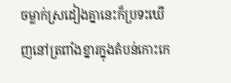ចម្លាក់ស្រដៀងគ្នានេះក៏ប្រទះឃើញនៅត្រពាំងខ្នារក្នុងតំបន់កោះកេ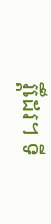រ្តិ៍ដែរ។ ទី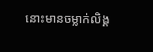នោះមានចម្លាក់លិង្គ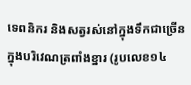ទេពនិករ និងសត្វរស់នៅក្នុងទឹកជាច្រើនក្នុងបរិវេណត្រពាំងខ្នារ (រូបលេខ១៤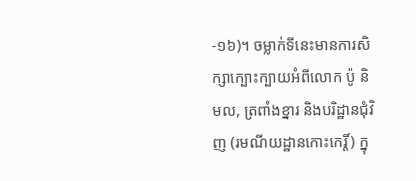-១៦)។ ចម្លាក់ទីនេះមានការសិក្សាក្បោះក្បាយអំពីលោក ប៉ូ និមល, ត្រពាំងខ្នារ និងបរិដ្ឋានជុំវិញ (រមណីយដ្ឋានកោះកេរ្តិ៍) ក្នុ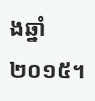ងឆ្នាំ២០១៥។